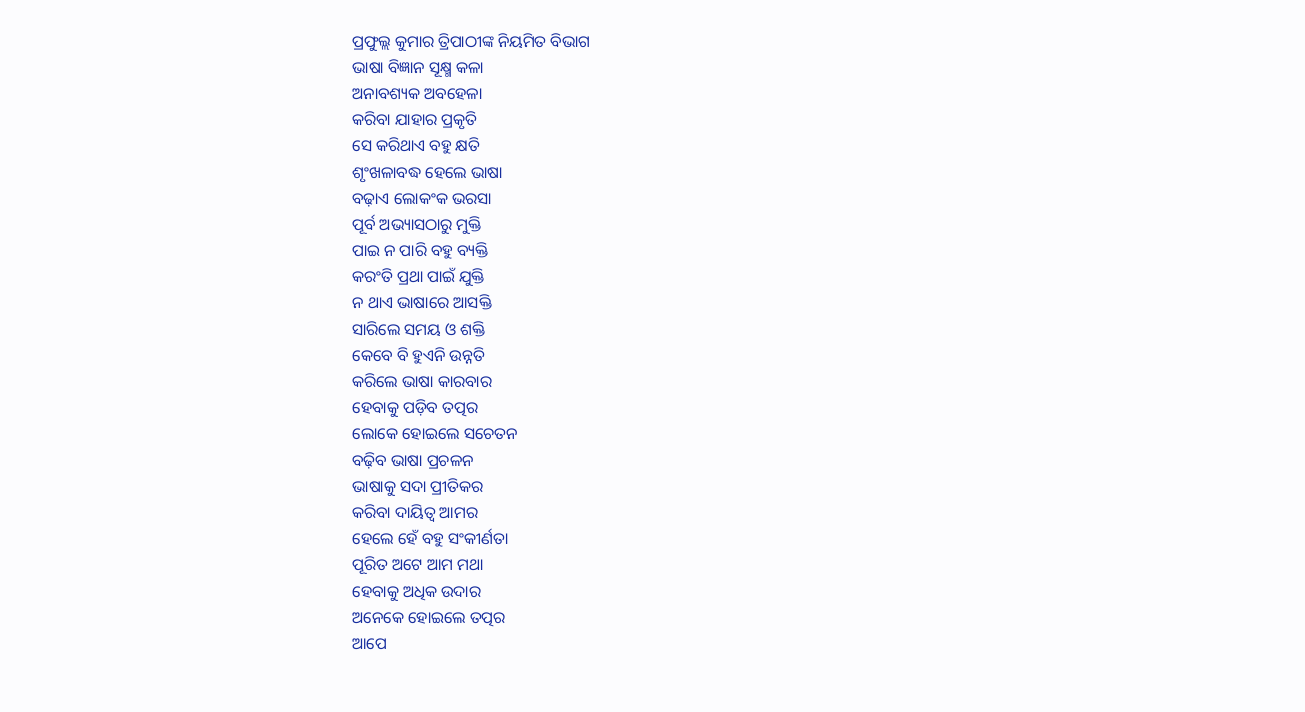ପ୍ରଫୁଲ୍ଲ କୁମାର ତ୍ରିପାଠୀଙ୍କ ନିୟମିତ ବିଭାଗ
ଭାଷା ବିଜ୍ଞାନ ସୂକ୍ଷ୍ମ କଳା
ଅନାବଶ୍ୟକ ଅବହେଳା
କରିବା ଯାହାର ପ୍ରକୃତି
ସେ କରିଥାଏ ବହୁ କ୍ଷତି
ଶୃଂଖଳାବଦ୍ଧ ହେଲେ ଭାଷା
ବଢ଼ାଏ ଲୋକଂକ ଭରସା
ପୂର୍ବ ଅଭ୍ୟାସଠାରୁ ମୁକ୍ତି
ପାଇ ନ ପାରି ବହୁ ବ୍ୟକ୍ତି
କରଂତି ପ୍ରଥା ପାଇଁ ଯୁକ୍ତି
ନ ଥାଏ ଭାଷାରେ ଆସକ୍ତି
ସାରିଲେ ସମୟ ଓ ଶକ୍ତି
କେବେ ବି ହୁଏନି ଉନ୍ନତି
କରିଲେ ଭାଷା କାରବାର
ହେବାକୁ ପଡ଼ିବ ତତ୍ପର
ଲୋକେ ହୋଇଲେ ସଚେତନ
ବଢ଼ିବ ଭାଷା ପ୍ରଚଳନ
ଭାଷାକୁ ସଦା ପ୍ରୀତିକର
କରିବା ଦାୟିତ୍ୱ ଆମର
ହେଲେ ହେଁ ବହୁ ସଂକୀର୍ଣତା
ପୂରିତ ଅଟେ ଆମ ମଥା
ହେବାକୁ ଅଧିକ ଉଦାର
ଅନେକେ ହୋଇଲେ ତତ୍ପର
ଆପେ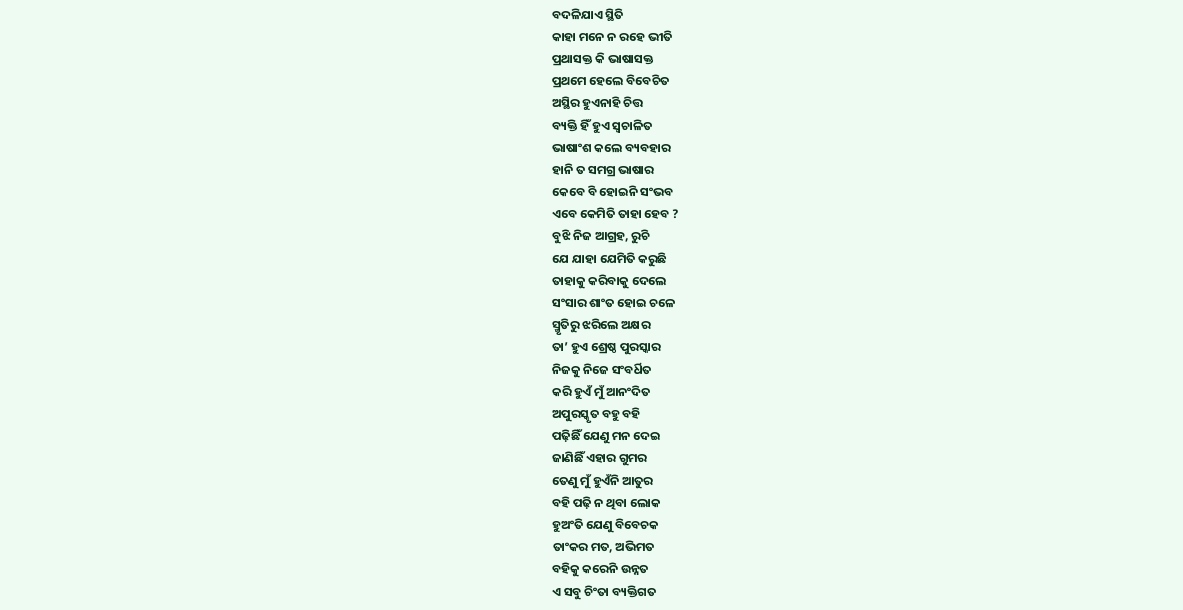ବଦଳିଯାଏ ସ୍ଥିତି
କାହା ମନେ ନ ରହେ ଭୀତି
ପ୍ରଥାସକ୍ତ କି ଭାଷାସକ୍ତ
ପ୍ରଥମେ ହେଲେ ବିବେଚିତ
ଅସ୍ଥିର ହୁଏନାହି ଚିତ୍ତ
ବ୍ୟକ୍ତି ହିଁ ହୁଏ ସ୍ବଚାଳିତ
ଭାଷାଂଶ କଲେ ବ୍ୟବହାର
ହାନି ତ ସମଗ୍ର ଭାଷାର
କେବେ ବି ହୋଇନି ସଂଭବ
ଏବେ କେମିତି ତାହା ହେବ ?
ବୁଝି ନିଜ ଆଗ୍ରହ, ରୁଚି
ଯେ ଯାହା ଯେମିତି କରୁଛି
ତାହାକୁ କରିବାକୁ ଦେଲେ
ସଂସାର ଶାଂତ ହୋଇ ଚଳେ
ସ୍ମୃତିରୁ ଝରିଲେ ଅକ୍ଷର
ତା’ ହୁଏ ଶ୍ରେଷ୍ଠ ପୁରସ୍କାର
ନିଜକୁ ନିଜେ ସଂବର୍ଧିତ
କରି ହୁଏଁ ମୁଁ ଆନଂଦିତ
ଅପୁରସ୍କୃତ ବହୁ ବହି
ପଢ଼ିଛିଁ ଯେଣୁ ମନ ଦେଇ
ଜାଣିଛିଁ ଏହାର ଗୁମର
ତେଣୁ ମୁଁ ହୁଏଁନି ଆତୁର
ବହି ପଢ଼ି ନ ଥିବା ଲୋକ
ହୁଅଂତି ଯେଣୁ ବିବେଚକ
ତାଂକର ମତ, ଅଭିମତ
ବହିକୁ କରେନି ଉନ୍ନତ
ଏ ସବୁ ଚିଂତା ବ୍ୟକ୍ତିଗତ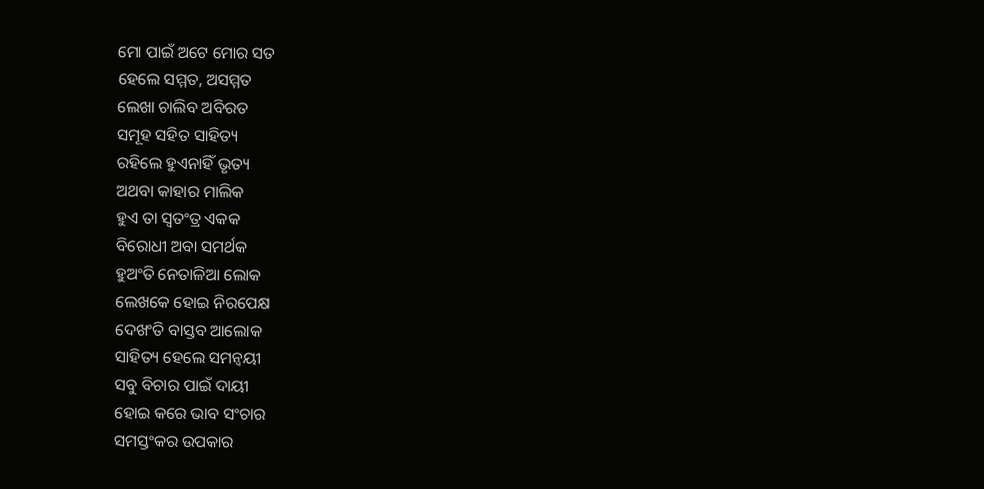ମୋ ପାଇଁ ଅଟେ ମୋର ସତ
ହେଲେ ସମ୍ମତ, ଅସମ୍ମତ
ଲେଖା ଚାଲିବ ଅବିରତ
ସମୂହ ସହିତ ସାହିତ୍ୟ
ରହିଲେ ହୁଏନାହିଁ ଭୃତ୍ୟ
ଅଥବା କାହାର ମାଲିକ
ହୁଏ ତା ସ୍ବତଂତ୍ର ଏକକ
ବିରୋଧୀ ଅବା ସମର୍ଥକ
ହୁଅଂତି ନେତାଳିଆ ଲୋକ
ଲେଖକେ ହୋଇ ନିରପେକ୍ଷ
ଦେଖଂତି ବାସ୍ତବ ଆଲୋକ
ସାହିତ୍ୟ ହେଲେ ସମନ୍ବୟୀ
ସବୁ ବିଚାର ପାଇଁ ଦାୟୀ
ହୋଇ କରେ ଭାବ ସଂଚାର
ସମସ୍ତଂକର ଉପକାର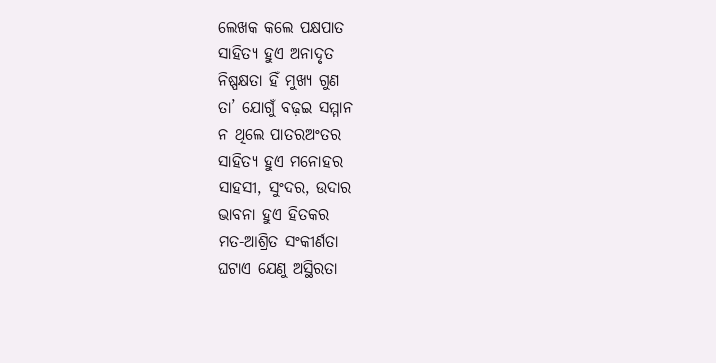ଲେଖକ କଲେ ପକ୍ଷପାତ
ସାହିତ୍ୟ ହୁଏ ଅନାଦୃତ
ନିଷ୍ପକ୍ଷତା ହିଁ ମୁଖ୍ଯ ଗୁଣ
ତା’ ଯୋଗୁଁ ବଢ଼ଇ ସମ୍ମାନ
ନ ଥିଲେ ପାତରଅଂତର
ସାହିତ୍ୟ ହୁଏ ମନୋହର
ସାହସୀ, ସୁଂଦର, ଉଦାର
ଭାବନା ହୁଏ ହିତକର
ମତ-ଆଶ୍ରିତ ସଂକୀର୍ଣତା
ଘଟାଏ ଯେଣୁ ଅସ୍ଥିରତା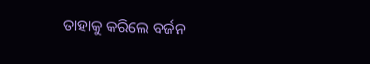ତାହାକୁ କରିଲେ ବର୍ଜନ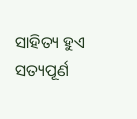ସାହିତ୍ୟ ହୁଏ ସତ୍ୟପୂର୍ଣ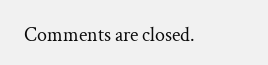Comments are closed.